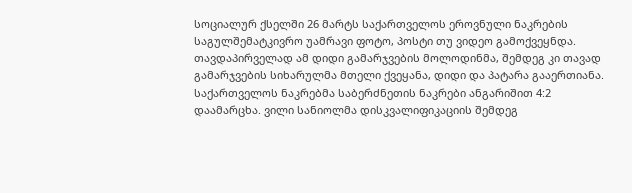სოციალურ ქსელში 26 მარტს საქართველოს ეროვნული ნაკრების საგულშემატკივრო უამრავი ფოტო, პოსტი თუ ვიდეო გამოქვეყნდა. თავდაპირველად ამ დიდი გამარჯვების მოლოდინმა, შემდეგ კი თავად გამარჯვების სიხარულმა მთელი ქვეყანა, დიდი და პატარა გააერთიანა.
საქართველოს ნაკრებმა საბერძნეთის ნაკრები ანგარიშით 4:2 დაამარცხა. ვილი სანიოლმა დისკვალიფიკაციის შემდეგ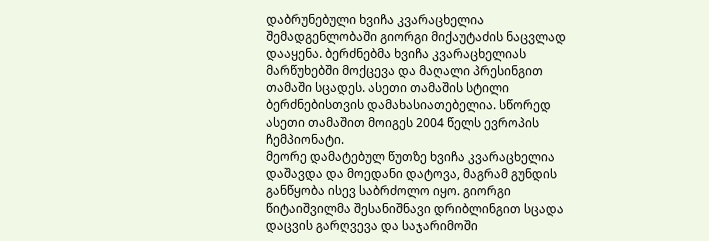დაბრუნებული ხვიჩა კვარაცხელია შემადგენლობაში გიორგი მიქაუტაძის ნაცვლად დააყენა. ბერძნებმა ხვიჩა კვარაცხელიას მარწუხებში მოქცევა და მაღალი პრესინგით თამაში სცადეს. ასეთი თამაშის სტილი ბერძნებისთვის დამახასიათებელია. სწორედ ასეთი თამაშით მოიგეს 2004 წელს ევროპის ჩემპიონატი.
მეორე დამატებულ წუთზე ხვიჩა კვარაცხელია დაშავდა და მოედანი დატოვა, მაგრამ გუნდის განწყობა ისევ საბრძოლო იყო. გიორგი წიტაიშვილმა შესანიშნავი დრიბლინგით სცადა დაცვის გარღვევა და საჯარიმოში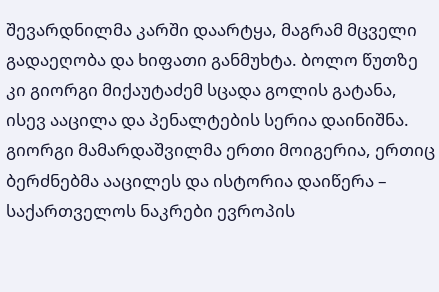შევარდნილმა კარში დაარტყა, მაგრამ მცველი გადაეღობა და ხიფათი განმუხტა. ბოლო წუთზე კი გიორგი მიქაუტაძემ სცადა გოლის გატანა, ისევ ააცილა და პენალტების სერია დაინიშნა. გიორგი მამარდაშვილმა ერთი მოიგერია, ერთიც ბერძნებმა ააცილეს და ისტორია დაიწერა – საქართველოს ნაკრები ევროპის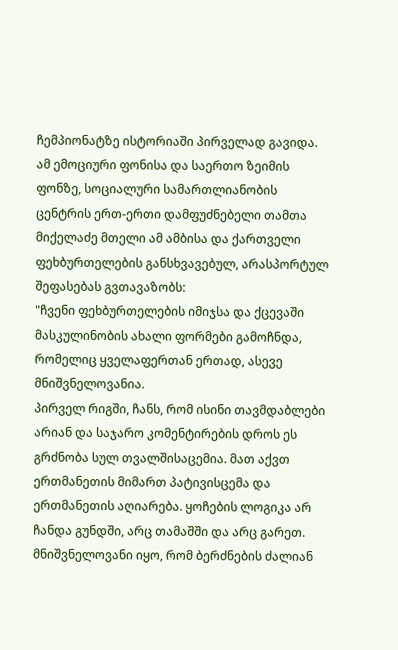ჩემპიონატზე ისტორიაში პირველად გავიდა.
ამ ემოციური ფონისა და საერთო ზეიმის ფონზე, სოციალური სამართლიანობის ცენტრის ერთ-ერთი დამფუძნებელი თამთა მიქელაძე მთელი ამ ამბისა და ქართველი ფეხბურთელების განსხვავებულ, არასპორტულ შეფასებას გვთავაზობს:
"ჩვენი ფეხბურთელების იმიჯსა და ქცევაში მასკულინობის ახალი ფორმები გამოჩნდა, რომელიც ყველაფერთან ერთად, ასევე მნიშვნელოვანია.
პირველ რიგში, ჩანს, რომ ისინი თავმდაბლები არიან და საჯარო კომენტირების დროს ეს გრძნობა სულ თვალშისაცემია. მათ აქვთ ერთმანეთის მიმართ პატივისცემა და ერთმანეთის აღიარება. ყოჩების ლოგიკა არ ჩანდა გუნდში, არც თამაშში და არც გარეთ.
მნიშვნელოვანი იყო, რომ ბერძნების ძალიან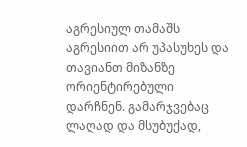აგრესიულ თამაშს აგრესიით არ უპასუხეს და თავიანთ მიზანზე ორიენტირებული დარჩნენ. გამარჯვებაც ლაღად და მსუბუქად,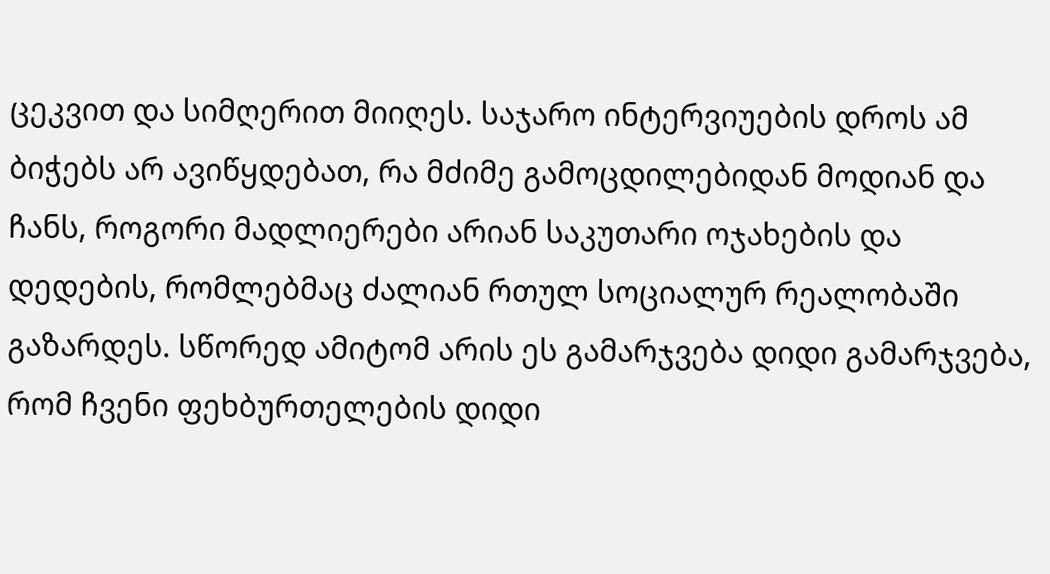ცეკვით და სიმღერით მიიღეს. საჯარო ინტერვიუების დროს ამ ბიჭებს არ ავიწყდებათ, რა მძიმე გამოცდილებიდან მოდიან და ჩანს, როგორი მადლიერები არიან საკუთარი ოჯახების და დედების, რომლებმაც ძალიან რთულ სოციალურ რეალობაში გაზარდეს. სწორედ ამიტომ არის ეს გამარჯვება დიდი გამარჯვება, რომ ჩვენი ფეხბურთელების დიდი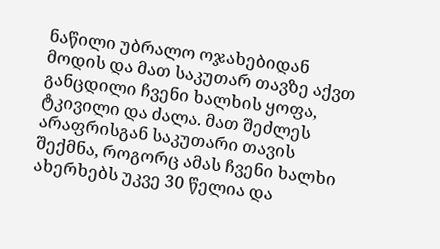ნაწილი უბრალო ოჯახებიდან მოდის და მათ საკუთარ თავზე აქვთ განცდილი ჩვენი ხალხის ყოფა, ტკივილი და ძალა. მათ შეძლეს არაფრისგან საკუთარი თავის შექმნა, როგორც ამას ჩვენი ხალხი ახერხებს უკვე 30 წელია და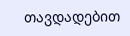თავდადებით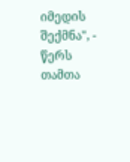იმედის შექმნა", - წერს თამთა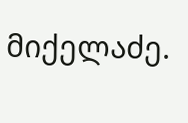მიქელაძე.